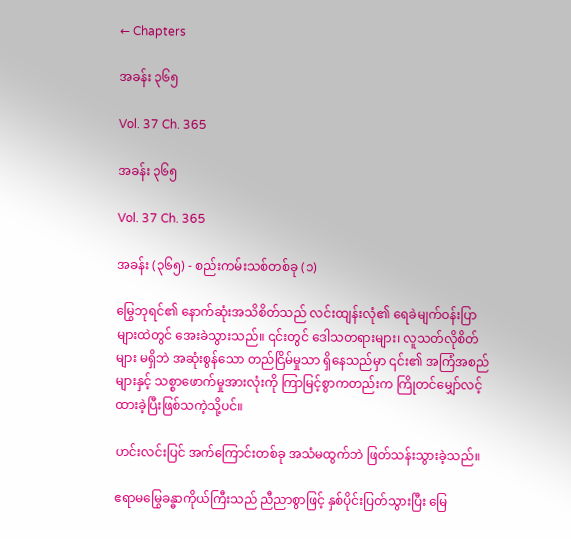← Chapters

အခန်း ၃၆၅

Vol. 37 Ch. 365

အခန်း ၃၆၅

Vol. 37 Ch. 365

အခန်း (၃၆၅) - စည်းကမ်းသစ်တစ်ခု (၁)

မြွေဘုရင်၏ နောက်ဆုံးအသိစိတ်သည် လင်းထျန်းလုံ၏ ရေခဲမျက်ဝန်းပြာများထဲတွင် အေးခဲသွားသည်။ ၎င်းတွင် ဒေါသတရားများ၊ လူသတ်လိုစိတ်များ မရှိဘဲ အဆုံးစွန်သော တည်ငြိမ်မှုသာ ရှိနေသည်မှာ ၎င်း၏ အကြံအစည်များနှင့် သစ္စာဖောက်မှုအားလုံးကို ကြာမြင့်စွာကတည်းက ကြိုတင်မျှော်လင့်ထားခဲ့ပြီးဖြစ်သကဲ့သို့ပင်။

ဟင်းလင်းပြင် အက်ကြောင်းတစ်ခု အသံမထွက်ဘဲ ဖြတ်သန်းသွားခဲ့သည်။

ဧရာမမြွေခန္ဓာကိုယ်ကြီးသည် ညီညာစွာဖြင့် နှစ်ပိုင်းပြတ်သွားပြီး မြေ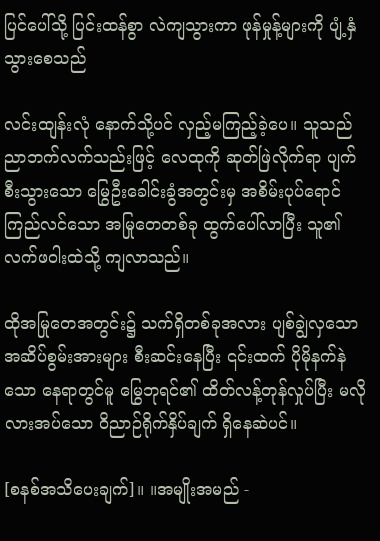ပြင်ပေါ်သို့ ပြင်းထန်စွာ လဲကျသွားကာ ဖုန်မှုန့်များကို ပျံ့နှံသွားစေသည်

လင်းထျန်းလုံ နောက်သို့ပင် လှည့်မကြည့်ခဲ့ပေ။ သူသည် ညာဘက်လက်သည်းဖြင့် လေထုကို ဆုတ်ဖြဲလိုက်ရာ ပျက်စီးသွားသော မြွေဦးခေါင်းခွံအတွင်းမှ အစိမ်းပုပ်ရောင် ကြည်လင်သော အမြုတေတစ်ခု ထွက်ပေါ်လာပြီး သူ၏ လက်ဖဝါးထဲသို့ ကျလာသည်။

ထိုအမြုတေအတွင်း၌ သက်ရှိတစ်ခုအလား ပျစ်ချွဲလှသော အဆိပ်စွမ်းအားများ စီးဆင်းနေပြီး ၎င်းထက် ပိုမိုနက်နဲသော နေရာတွင်မူ မြွေဘုရင်၏ ထိတ်လန့်တုန်လှုပ်ပြီး မလိုလားအပ်သော ဝိညာဉ်ရိုက်နှိပ်ချက် ရှိနေဆဲပင်။

[စနစ်အသိပေးချက်]။ ။အမျိုးအမည် -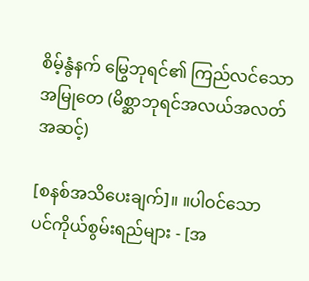စိမ့်နွံနက် မြွေဘုရင်၏ ကြည်လင်သော အမြုတေ (မိစ္ဆာဘုရင်အလယ်အလတ်အဆင့်)

[စနစ်အသိပေးချက်]။ ။ပါဝင်သော ပင်ကိုယ်စွမ်းရည်များ - [အ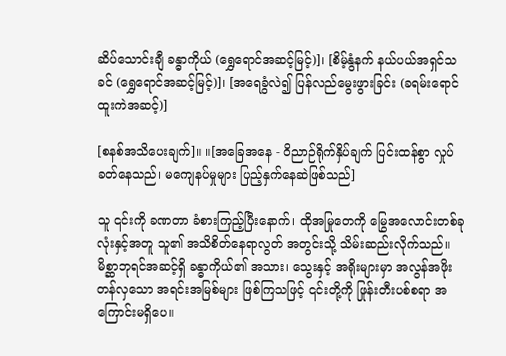ဆိပ်သောင်းချီ ခန္ဓာကိုယ် (ရွှေရောင်အဆင့်မြင့်)]၊ [စိမ့်နွံနက် နယ်ပယ်အရှင်သခင် (ရွှေရောင်အဆင့်မြင့်)]၊ [အရေခွံလဲ၍ ပြန်လည်မွေးဖွားခြင်း (ခရမ်းရောင်ထူးကဲအဆင့်)]

[စနစ်အသိပေးချက်]။ ။[အခြေအနေ - ဝိညာဉ်ရိုက်နှိပ်ချက် ပြင်းထန်စွာ လှုပ်ခတ်နေသည်၊ မကျေနပ်မှုများ ပြည့်နှက်နေဆဲဖြစ်သည်]

သူ ၎င်းကို ခဏတာ ခံစားကြည့်ပြီးနောက်၊ ထိုအမြုတေကို မြွေအလောင်းတစ်ခုလုံးနှင့်အတူ သူ၏ အသိစိတ်နေရာလွတ် အတွင်းသို့ သိမ်းဆည်းလိုက်သည်။ မိစ္ဆာဘုရင်အဆင့်ရှိ ခန္ဓာကိုယ်၏ အသား၊ သွေးနှင့် အရိုးများမှာ အလွန်အဖိုးတန်လှသော အရင်းအမြစ်များ ဖြစ်ကြသဖြင့် ၎င်းတို့ကို ဖြုန်းတီးပစ်စရာ အကြောင်းမရှိပေ။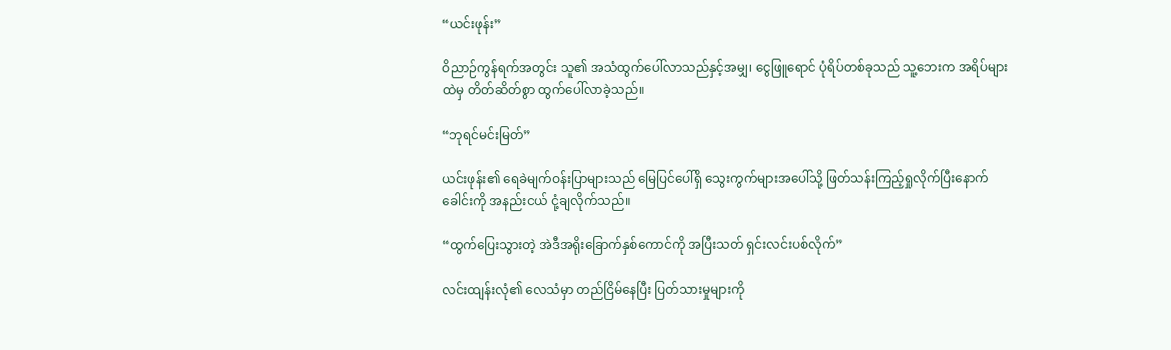“ယင်းဖုန်း”

ဝိညာဉ်ကွန်ရက်အတွင်း သူ၏ အသံထွက်ပေါ်လာသည်နှင့်အမျှ၊ ငွေဖြူရောင် ပုံရိပ်တစ်ခုသည် သူ့ဘေးက အရိပ်များထဲမှ တိတ်ဆိတ်စွာ ထွက်ပေါ်လာခဲ့သည်။

“ဘုရင်မင်းမြတ်”

ယင်းဖုန်း၏ ရေခဲမျက်ဝန်းပြာများသည် မြေပြင်ပေါ်ရှိ သွေးကွက်များအပေါ်သို့ ဖြတ်သန်းကြည့်ရှုလိုက်ပြီးနောက် ခေါင်းကို အနည်းငယ် ငုံ့ချလိုက်သည်။

“ထွက်ပြေးသွားတဲ့ အဲဒီအရိုးခြောက်နှစ်ကောင်ကို အပြီးသတ် ရှင်းလင်းပစ်လိုက်”

လင်းထျန်းလုံ၏ လေသံမှာ တည်ငြိမ်နေပြီး ပြတ်သားမှုများကို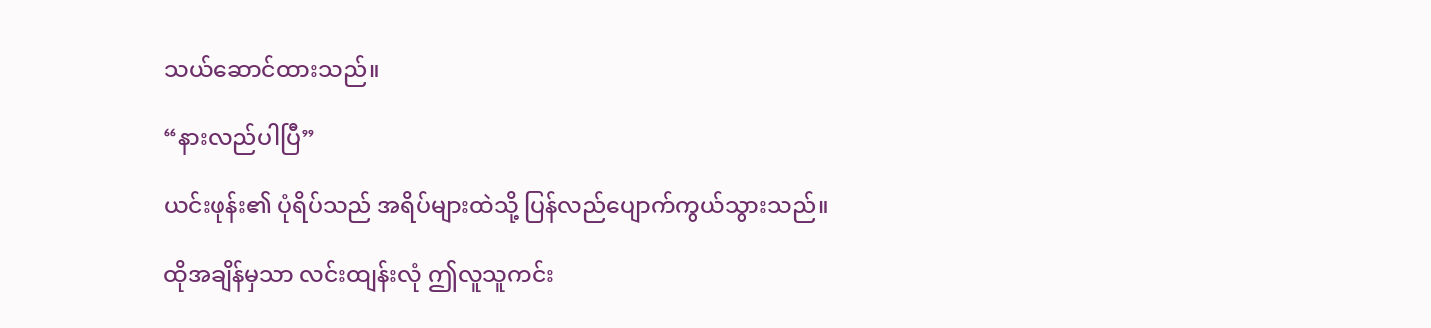သယ်ဆောင်ထားသည်။

“နားလည်ပါပြီ”

ယင်းဖုန်း၏ ပုံရိပ်သည် အရိပ်များထဲသို့ ပြန်လည်ပျောက်ကွယ်သွားသည်။

ထိုအချိန်မှသာ လင်းထျန်းလုံ ဤလူသူကင်း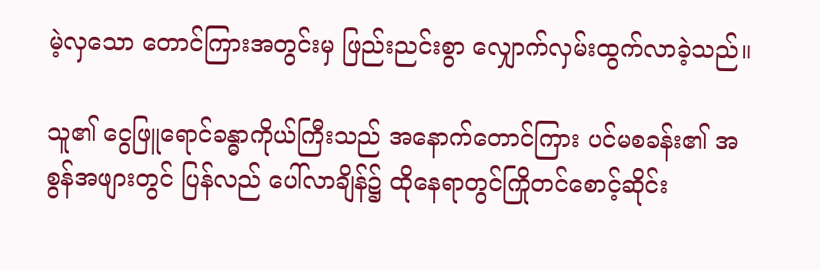မဲ့လှသော တောင်ကြားအတွင်းမှ ဖြည်းညင်းစွာ လျှောက်လှမ်းထွက်လာခဲ့သည်။

သူ၏ ငွေဖြူရောင်ခန္ဓာကိုယ်ကြီးသည် အနောက်တောင်ကြား ပင်မစခန်း၏ အစွန်အဖျားတွင် ပြန်လည် ပေါ်လာချိန်၌ ထိုနေရာတွင်ကြိုတင်စောင့်ဆိုင်း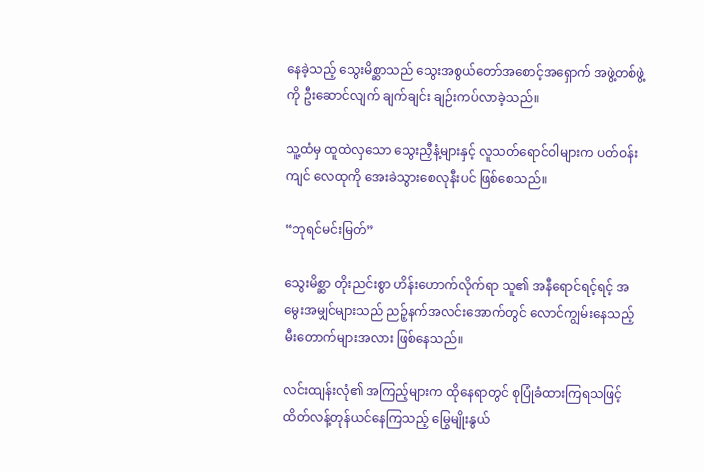နေခဲ့သည့် သွေးမိစ္ဆာသည် သွေးအစွယ်တော်အစောင့်အရှောက် အဖွဲ့တစ်ဖွဲ့ကို ဦးဆောင်လျက် ချက်ချင်း ချဉ်းကပ်လာခဲ့သည်။

သူ့ထံမှ ထူထဲလှသော သွေးညှီနံ့များနှင့် လူသတ်ရောင်ဝါများက ပတ်ဝန်းကျင် လေထုကို အေးခဲသွားစေလုနီးပင် ဖြစ်စေသည်။

“ဘုရင်မင်းမြတ်”

သွေးမိစ္ဆာ တိုးညင်းစွာ ဟိန်းဟောက်လိုက်ရာ သူ၏ အနီရောင်ရင့်ရင့် အမွေးအမျှင်များသည် ညဉ့်နက်အလင်းအောက်တွင် လောင်ကျွမ်းနေသည့် မီးတောက်များအလား ဖြစ်နေသည်။

လင်းထျန်းလုံ၏ အကြည့်များက ထိုနေရာတွင် စုပြုံခံထားကြရသဖြင့် ထိတ်လန့်တုန်ယင်နေကြသည့် မြွေမျိုးနွယ်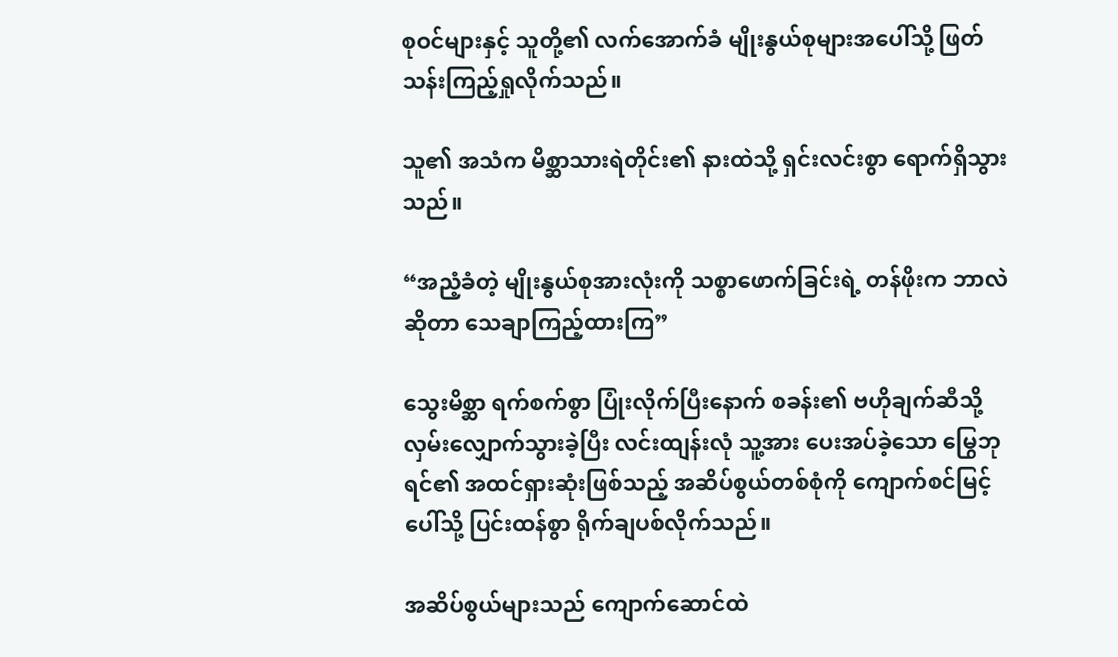စုဝင်များနှင့် သူတို့၏ လက်အောက်ခံ မျိုးနွယ်စုများအပေါ်သို့ ဖြတ်သန်းကြည့်ရှုလိုက်သည်။

သူ၏ အသံက မိစ္ဆာသားရဲတိုင်း၏ နားထဲသို့ ရှင်းလင်းစွာ ရောက်ရှိသွားသည်။

“အညံ့ခံတဲ့ မျိုးနွယ်စုအားလုံးကို သစ္စာဖောက်ခြင်းရဲ့ တန်ဖိုးက ဘာလဲဆိုတာ သေချာကြည့်ထားကြ”

သွေးမိစ္ဆာ ရက်စက်စွာ ပြုံးလိုက်ပြီးနောက် စခန်း၏ ဗဟိုချက်ဆီသို့ လှမ်းလျှောက်သွားခဲ့ပြီး လင်းထျန်းလုံ သူ့အား ပေးအပ်ခဲ့သော မြွေဘုရင်၏ အထင်ရှားဆုံးဖြစ်သည့် အဆိပ်စွယ်တစ်စုံကို ကျောက်စင်မြင့်ပေါ်သို့ ပြင်းထန်စွာ ရိုက်ချပစ်လိုက်သည်။

အဆိပ်စွယ်များသည် ကျောက်ဆောင်ထဲ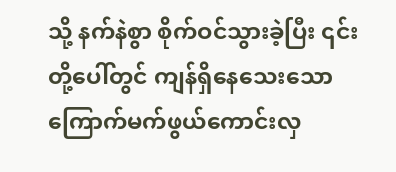သို့ နက်နဲစွာ စိုက်ဝင်သွားခဲ့ပြီး ၎င်းတို့ပေါ်တွင် ကျန်ရှိနေသေးသော ကြောက်မက်ဖွယ်ကောင်းလှ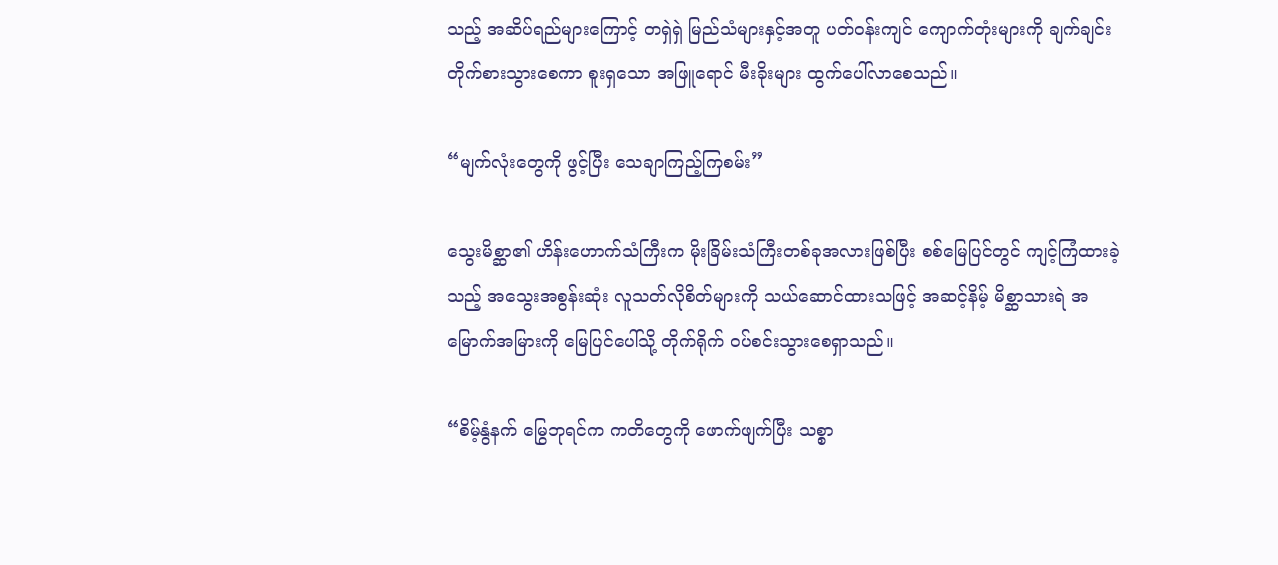သည့် အဆိပ်ရည်များကြောင့် တရှဲရှဲ မြည်သံများနှင့်အတူ ပတ်ဝန်းကျင် ကျောက်တုံးများကို ချက်ချင်း တိုက်စားသွားစေကာ စူးရှသော အဖြူရောင် မီးခိုးများ ထွက်ပေါ်လာစေသည်။

“မျက်လုံးတွေကို ဖွင့်ပြီး သေချာကြည့်ကြစမ်း”

သွေးမိစ္ဆာ၏ ဟိန်းဟောက်သံကြီးက မိုးခြိမ်းသံကြီးတစ်ခုအလားဖြစ်ပြီး စစ်မြေပြင်တွင် ကျင့်ကြံထားခဲ့သည့် အသွေးအစွန်းဆုံး လူသတ်လိုစိတ်များကို သယ်ဆောင်ထားသဖြင့် အဆင့်နိမ့် မိစ္ဆာသားရဲ အမြောက်အမြားကို မြေပြင်ပေါ်သို့ တိုက်ရိုက် ဝပ်စင်းသွားစေရှာသည်။

“စိမ့်နွံနက် မြွေဘုရင်က ကတိတွေကို ဖောက်ဖျက်ပြီး သစ္စာ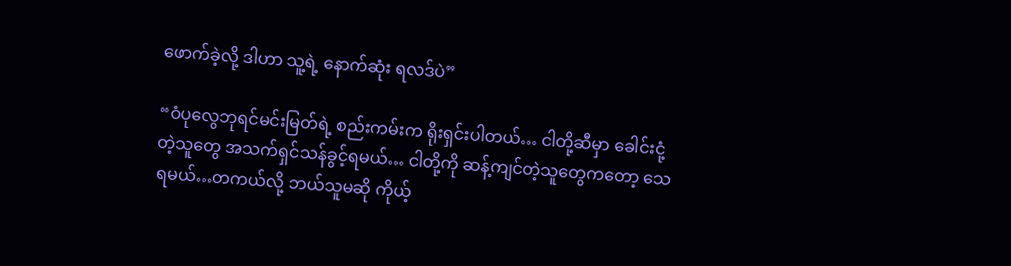ဖောက်ခဲ့လို့ ဒါဟာ သူ့ရဲ့ နောက်ဆုံး ရလဒ်ပဲ”

“ဝံပုလွေဘုရင်မင်းမြတ်ရဲ့ စည်းကမ်းက ရိုးရှင်းပါတယ်… ငါတို့ဆီမှာ ခေါင်းငုံ့တဲ့သူတွေ အသက်ရှင်သန်ခွင့်ရမယ်… ငါတို့ကို ဆန့်ကျင်တဲ့သူတွေကတော့ သေရမယ်…တကယ်လို့ ဘယ်သူမဆို ကိုယ့်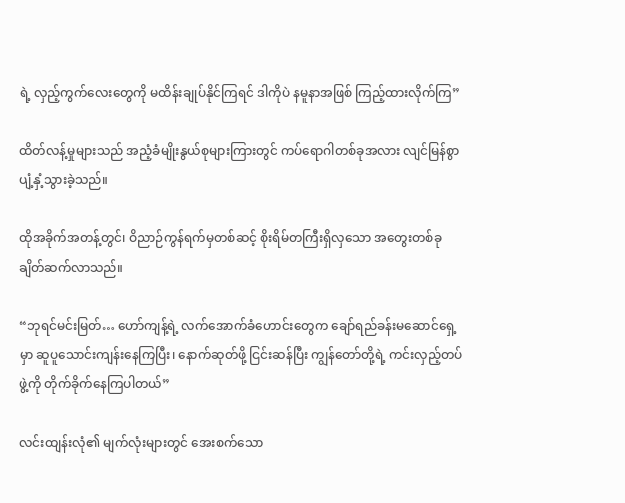ရဲ့ လှည့်ကွက်လေးတွေကို မထိန်းချုပ်နိုင်ကြရင် ဒါကိုပဲ နမူနာအဖြစ် ကြည့်ထားလိုက်ကြ”

ထိတ်လန့်မှုများသည် အညံ့ခံမျိုးနွယ်စုများကြားတွင် ကပ်ရောဂါတစ်ခုအလား လျင်မြန်စွာ ပျံ့နှံ့သွားခဲ့သည်။

ထိုအခိုက်အတန့်တွင်၊ ဝိညာဉ်ကွန်ရက်မှတစ်ဆင့် စိုးရိမ်တကြီးရှိလှသော အတွေးတစ်ခု ချိတ်ဆက်လာသည်။

“ဘုရင်မင်းမြတ်… ဟော်ကျန့်ရဲ့ လက်အောက်ခံဟောင်းတွေက ချော်ရည်ခန်းမဆောင်ရှေ့မှာ ဆူပူသောင်းကျန်းနေကြပြီး၊ နောက်ဆုတ်ဖို့ ငြင်းဆန်ပြီး ကျွန်တော်တို့ရဲ့ ကင်းလှည့်တပ်ဖွဲ့ကို တိုက်ခိုက်နေကြပါတယ်”

လင်းထျန်းလုံ၏ မျက်လုံးများတွင် အေးစက်သော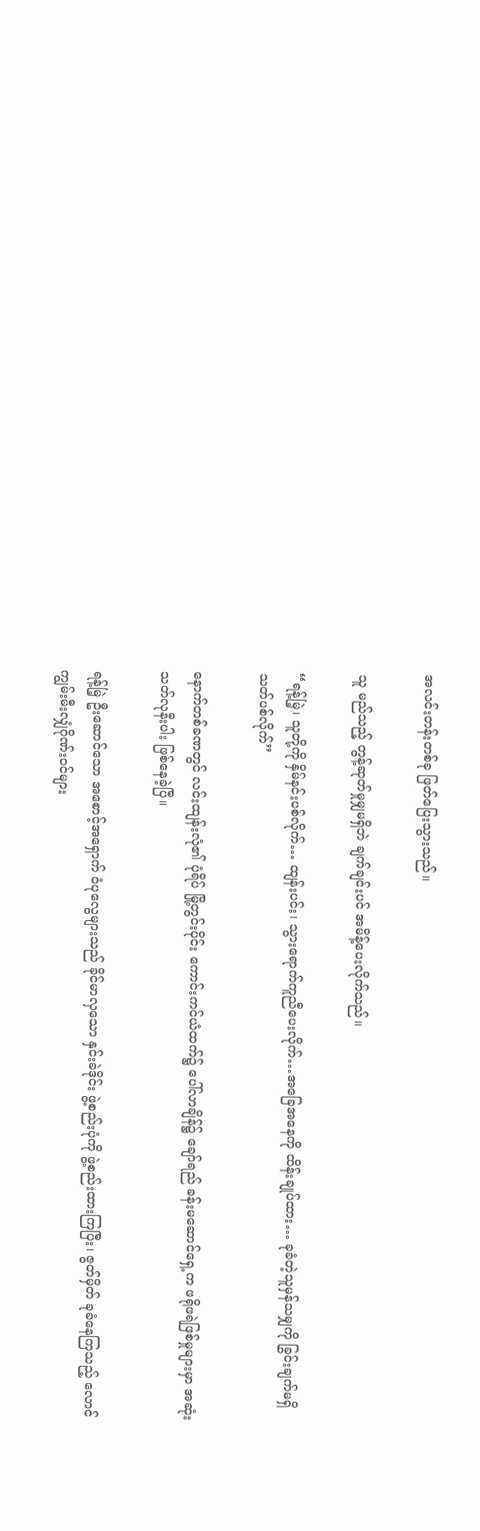အလင်းတန်းတစ်ခု ဖြတ်ပြေးသွားသည်။

သူ မည်သည့် တွန့်ဆုတ်မှုမျှမရှိဘဲ ချက်ချင်းပင် အမိန့်ပေးလိုက်သည်။

“ရန့်မြဲ့၊ သူတို့ကို နှိမ်နင်းပစ်လိုက်… ထျန်းပင်း၊ သွားရောက်ကူညီ‌ပေးလိုက်…အခြေအနေကို ထိန်းချုပ်ထား… ခုခံတဲ့သူမှန်သမျှကို ခြွင်းချက်မရှိ သတ်ပစ်လိုက်”

နောက်တစ်ခဏတွင် လင်းထျန်းလုံ၏ ပုံရိပ် မြို့တွင်းပိုင်း ကောင်းကင်ယံထက်၌ ပေါ်လာချိန်၌ ချော်ရည် ခန်းမဆောင်ရှေ့က ဖရိုဖရဲဖြစ်မှုများမှာ အဆုံးသတ်လုနီးပါး ဖြစ်နေခဲ့ပြီ။

ရန့်မြဲ့ ဦးဆောင်သော အစောင့်အရှောက် ဝံပုလွေများသည် ခိုင်မာလှသော နှင်းခဲဒိုင်း ဖွဲ့စည်းပုံကို ဖွဲ့စည်းထားကြပြီး၊ ဇွတ်မှိတ် ခုခံနေကြသည့် လောင်ကျွမ်းမီးလျှံဂိုဏ်းဝင်များ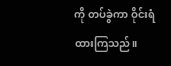ကို တပ်ခွဲကာ ဝိုင်းရံထားကြသည်။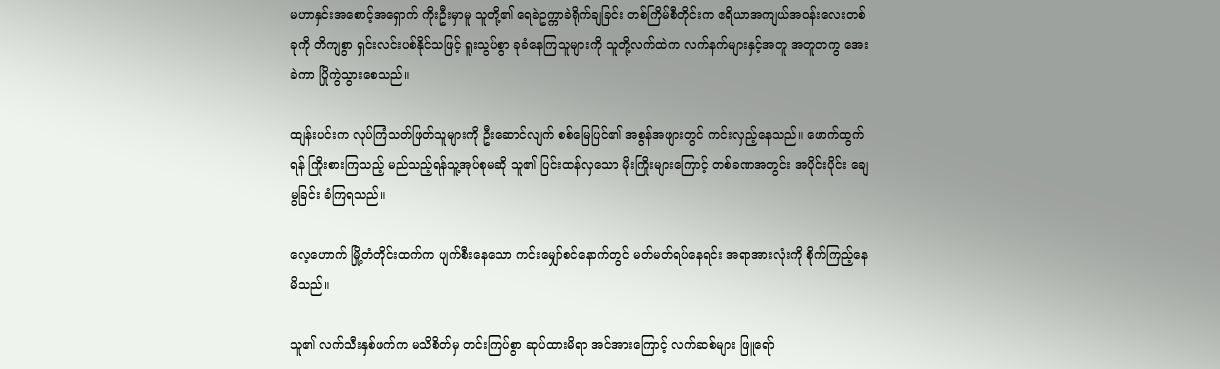မဟာနှင်းအစောင့်အရှောက် ကိုးဦးမှာမူ သူတို့၏ ရေခဲဥက္ကာခဲရိုက်ချခြင်း တစ်ကြိမ်စီတိုင်းက ဧရိယာအကျယ်အဝန်းလေးတစ်ခုကို တိကျစွာ ရှင်းလင်းပစ်နိုင်သဖြင့် ရူးသွပ်စွာ ခုခံနေကြသူများကို သူတို့လက်ထဲက လက်နက်များနှင့်အတူ အတူတကွ အေးခဲကာ ပြိုကွဲသွားစေသည်။

ထျန်းပင်းက လုပ်ကြံသတ်ဖြတ်သူများကို ဦးဆောင်လျက် စစ်မြေပြင်၏ အစွန်အဖျားတွင် ကင်းလှည့်နေသည်။ ဖောက်ထွက်ရန် ကြိုးစားကြသည့် မည်သည့်ရန်သူ့အုပ်စုမဆို သူ၏ ပြင်းထန်လှသော မိုးကြိုးများကြောင့် တစ်ခဏအတွင်း အပိုင်းပိုင်း ချေမွခြင်း ခံကြရသည်။

လေ့ဟောက် မြို့တံတိုင်းထက်က ပျက်စီးနေသော ကင်းမျှော်စင်နောက်တွင် မတ်မတ်ရပ်နေရင်း အရာအားလုံးကို စိုက်ကြည့်နေမိသည်။

သူ၏ လက်သီးနှစ်ဖက်က မသိစိတ်မှ တင်းကြပ်စွာ ဆုပ်ထားမိရာ အင်အားကြောင့် လက်ဆစ်များ ဖြူရော်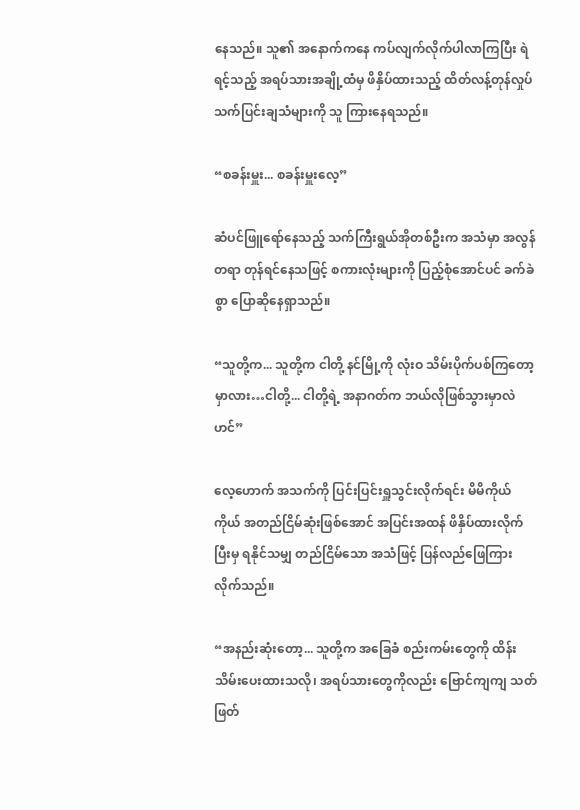နေသည်။ သူ၏ အနောက်ကနေ ကပ်လျက်လိုက်ပါလာကြပြီး ရဲရင့်သည့် အရပ်သားအချို့ထံမှ ဖိနှိပ်ထားသည့် ထိတ်လန့်တုန်လှုပ်သက်ပြင်းချသံများကို သူ ကြားနေရသည်။

“စခန်းမှူး... စခန်းမှူးလေ့”

ဆံပင်ဖြူရော်နေသည့် သက်ကြီးရွယ်အိုတစ်ဦးက အသံမှာ အလွန်တရာ တုန်ရင်နေသဖြင့် စကားလုံးများကို ပြည့်စုံအောင်ပင် ခက်ခဲစွာ ပြောဆိုနေရှာသည်။

“သူတို့က... သူတို့က ငါတို့ နင်မြို့ကို လုံးဝ သိမ်းပိုက်ပစ်ကြတော့မှာလား…ငါတို့... ငါတို့ရဲ့ အနာဂတ်က ဘယ်လိုဖြစ်သွားမှာလဲဟင်”

လေ့ဟောက် အသက်ကို ပြင်းပြင်းရှူသွင်းလိုက်ရင်း မိမိကိုယ်ကိုယ် အတည်ငြိမ်ဆုံးဖြစ်အောင် အပြင်းအထန် ဖိနှိပ်ထားလိုက်ပြီးမှ ရနိုင်သမျှ တည်ငြိမ်သော အသံဖြင့် ပြန်လည်ဖြေကြားလိုက်သည်။

“အနည်းဆုံးတော့... သူတို့က အခြေခံ စည်းကမ်းတွေကို ထိန်းသိမ်းပေးထားသလို၊ အရပ်သားတွေကိုလည်း ဗြောင်ကျကျ သတ်ဖြတ်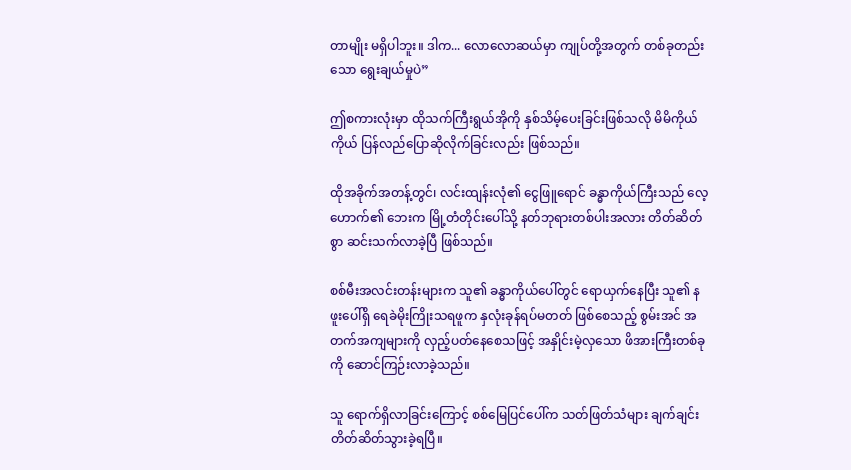တာမျိုး မရှိပါဘူး။ ဒါက... လောလောဆယ်မှာ ကျုပ်တို့အတွက် တစ်ခုတည်းသော ရွေးချယ်မှုပဲ”

ဤစကားလုံးမှာ ထိုသက်ကြီးရွယ်အိုကို နှစ်သိမ့်ပေးခြင်းဖြစ်သလို မိမိကိုယ်ကိုယ် ပြန်လည်ပြောဆိုလိုက်ခြင်းလည်း ဖြစ်သည်။

ထိုအခိုက်အတန့်တွင်၊ လင်းထျန်းလုံ၏ ငွေဖြူရောင် ခန္ဓာကိုယ်ကြီးသည် လေ့ဟောက်၏ ဘေးက မြို့တံတိုင်းပေါ်သို့ နတ်ဘုရားတစ်ပါးအလား တိတ်ဆိတ်စွာ ဆင်းသက်လာခဲ့ပြီ ဖြစ်သည်။

စစ်မီးအလင်းတန်းများက သူ၏ ခန္ဓာကိုယ်ပေါ်တွင် ရောယှက်နေပြီး သူ၏ နဖူးပေါ်ရှိ ရေခဲမိုးကြိုးသရဖူက နှလုံးခုန်ရပ်မတတ် ဖြစ်စေသည့် စွမ်းအင် အတက်အကျများကို လှည့်ပတ်နေစေသဖြင့် အနှိုင်းမဲ့လှသော ဖိအားကြီးတစ်ခုကို ဆောင်ကြဉ်းလာခဲ့သည်။

သူ ရောက်ရှိလာခြင်းကြောင့် စစ်မြေပြင်ပေါ်က သတ်ဖြတ်သံများ ချက်ချင်း တိတ်ဆိတ်သွားခဲ့ရပြီ။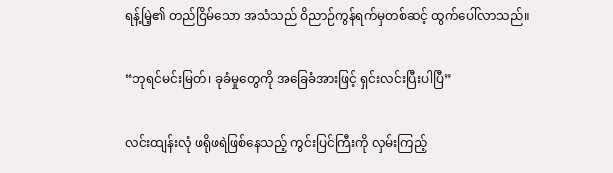ရန့်မြဲ့၏ တည်ငြိမ်သော အသံသည် ဝိညာဉ်ကွန်ရက်မှတစ်ဆင့် ထွက်ပေါ်လာသည်။

“ဘုရင်မင်းမြတ်၊ ခုခံမှုတွေကို အခြေခံအားဖြင့် ရှင်းလင်းပြီးပါပြီ”

လင်းထျန်းလုံ ဖရိုဖရဲဖြစ်နေသည့် ကွင်းပြင်ကြီးကို လှမ်းကြည့်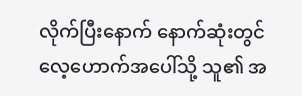လိုက်ပြီးနောက် နောက်ဆုံးတွင် လေ့ဟောက်အပေါ်သို့ သူ၏ အ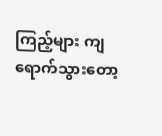ကြည့်များ ကျရောက်သွားတော့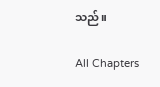သည်။

All Chapters